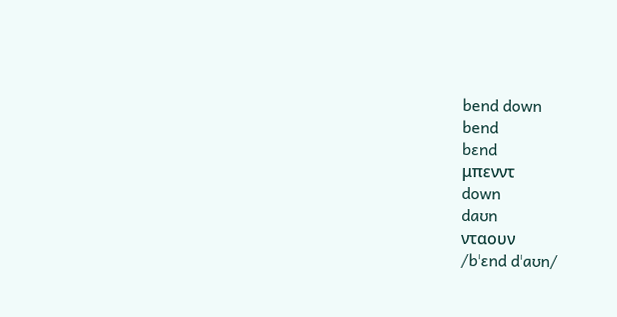bend down
bend
bɛnd
μπενντ
down
daʊn
νταουν
/bˈɛnd dˈaʊn/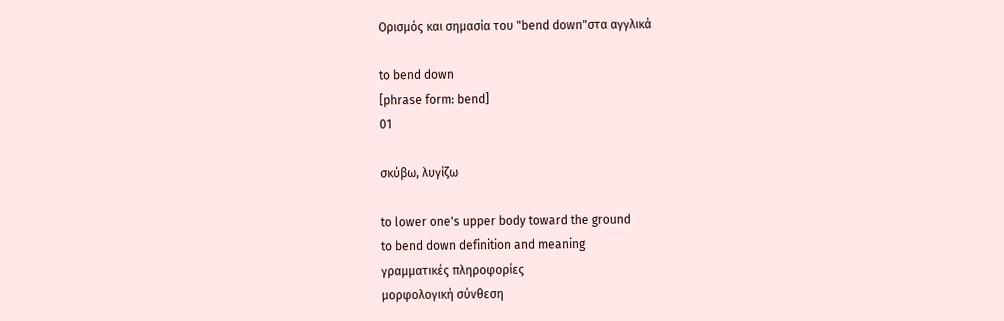Ορισμός και σημασία του "bend down"στα αγγλικά

to bend down
[phrase form: bend]
01

σκύβω, λυγίζω

to lower one's upper body toward the ground
to bend down definition and meaning
γραμματικές πληροφορίες
μορφολογική σύνθεση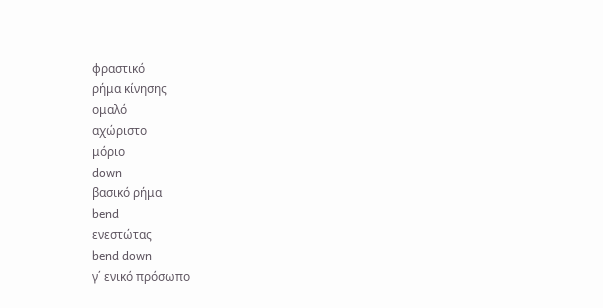φραστικό
ρήμα κίνησης
ομαλό
αχώριστο
μόριο
down
βασικό ρήμα
bend
ενεστώτας
bend down
γ΄ ενικό πρόσωπο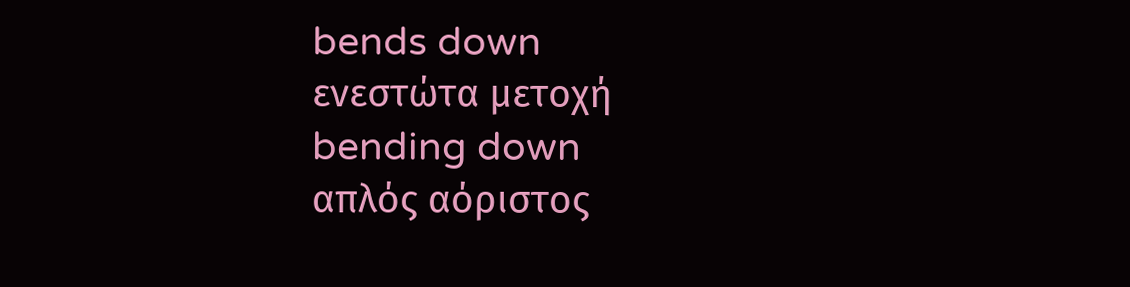bends down
ενεστώτα μετοχή
bending down
απλός αόριστος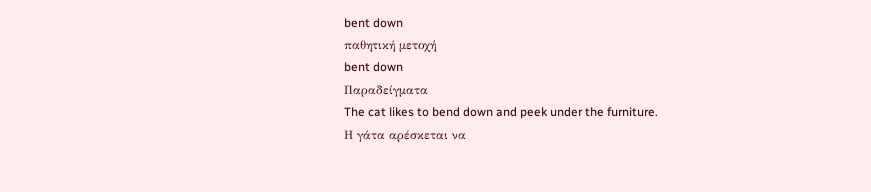bent down
παθητική μετοχή
bent down
Παραδείγματα
The cat likes to bend down and peek under the furniture.
Η γάτα αρέσκεται να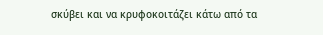σκύβει και να κρυφοκοιτάζει κάτω από τα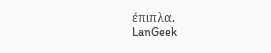έπιπλα.
LanGeek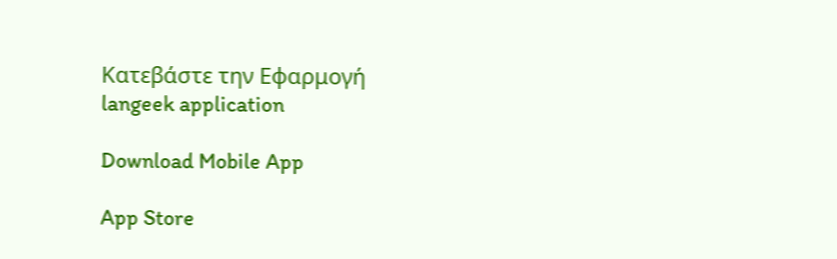Κατεβάστε την Εφαρμογή
langeek application

Download Mobile App

App Store